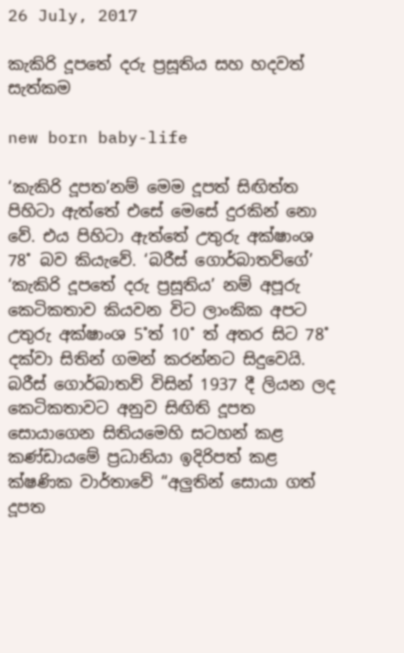26 July, 2017

කැකිරි දූපතේ දරු ප්‍රසූතිය සහ හදවත් සැත්කම

new born baby-life

‘කැකිරි දූපත’නම් මෙම දූපත් සිඟිත්ත පිහිටා ඇත්තේ එසේ මෙසේ දුරකින් නො වේ. එය පිහිටා ඇත්තේ උතුරු අක්ෂාංශ 78˚ බව කියැවේ. ‘බරීස් ගොර්බාතව්ගේ’ ‘කැකිරි දූපතේ දරු ප්‍රසූතිය’ නම් අපූරු කෙටිකතාව කියවන විට ලාංකික අපට උතුරු අක්ෂාංශ 5˚ත් 10˚ ත් අතර සිට 78˚ දක්වා සිතින් ගමන් කරන්නට සිදුවෙයි. බරීස් ගොර්බාතව් විසින් 1937 දී ලියන ලද කෙටිකතාවට අනුව සිඟිති දූපත සොයාගෙන සිතියමෙහි සටහන් කළ කණ්ඩායමේ ප්‍රධානියා ඉදිරිපත් කළ ක්ෂණික වාර්තාවේ “අලුතින් සොයා ගත් දූපත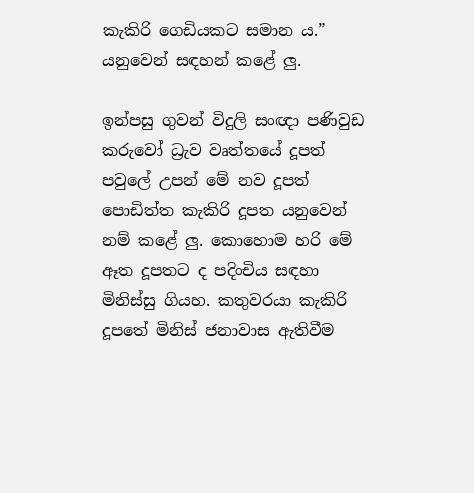කැකිරි ගෙඩියකට සමාන ය.” යනුවෙන් සඳහන් කළේ ලු.

ඉන්පසු ගුවන් විදුලි සංඥා පණිවුඩ කරුවෝ ධ්‍රැව වෘත්තයේ දූපත් පවුලේ උපන් මේ නව දූපත් පොඩිත්ත කැකිරි දූපත යනුවෙන් නම් කළේ ලු. කොහොම හරි මේ ඈත දූපතට ද පදිංචිය සඳහා මිනිස්සු ගියහ. කතුවරයා කැකිරි දූපතේ මිනිස් ජනාවාස ඇතිවීම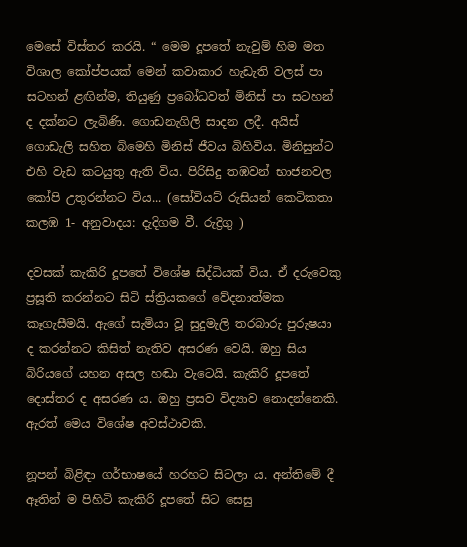මෙසේ විස්තර කරයි. “ මෙම දූපතේ නැවුම් හිම මත විශාල කෝප්පයක් මෙන් කවාකාර හැඩැති වලස් පා සටහන් ළඟින්ම, තියුණු ප්‍රබෝධවත් මිනිස් පා සටහන් ද දක්නට ලැබිණි. ගොඩනැගිලි සාදන ලදී. අයිස් ගොඩැලි සහිත බිමෙහි මිනිස් ජීවය බිහිවිය. මිනිසුන්ට එහි වැඩ කටයුතු ඇති විය. පිරිසිදු තඹවන් භාජනවල කෝපි උතුරන්නට විය... (සෝවියට් රුසියන් කෙටිකතා කලඹ 1- අනුවාදය: දැදිගම වී. රුද්‍රිගු )

දවසක් කැකිරි දූපතේ විශේෂ සිද්ධියක් විය. ඒ දරුවෙකු ප්‍රසූති කරන්නට සිටි ස්ත්‍රියකගේ වේදනාත්මක කෑගැසීමයි. ඇගේ සැමියා වූ සුදුමැලි තරබාරු පුරුෂයා ද කරන්නට කිසිත් නැතිව අසරණ වෙයි. ඔහු සිය බිරියගේ යහන අසල හඬා වැටෙයි. කැකිරි දූපතේ දොස්තර ද අසරණ ය. ඔහු ප්‍රසව විද්‍යාව නොදන්නෙකි. ඇරත් මෙය විශේෂ අවස්ථාවකි.

නූපන් බිළිඳා ගර්භාෂයේ හරහට සිටලා ය. අන්තිමේ දී ඈතින් ම පිහිටි කැකිරි දූපතේ සිට සෙසු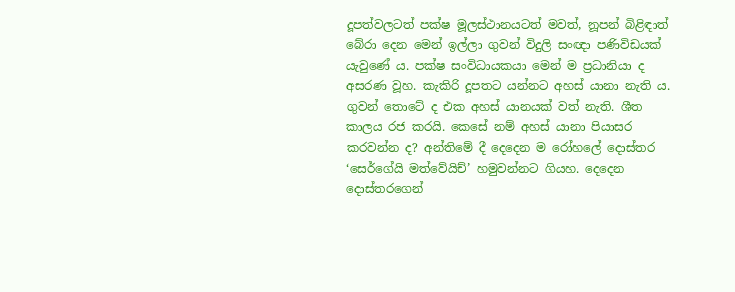දූපත්වලටත් පක්ෂ මූලස්ථානයටත් මවත්, නූපන් බිළිඳාත් බේරා දෙන මෙන් ඉල්ලා ගුවන් විදුලි සංඥා පණිවිඩයක් යැවුණේ ය. පක්ෂ සංවිධායකයා මෙන් ම ප්‍රධානියා ද අසරණ වූහ. කැකිරි දූපතට යන්නට අහස් යානා නැති ය. ගුවන් තොටේ ද එක අහස් යානයක් වත් නැති. ශීත කාලය රජ කරයි. කෙසේ නම් අහස් යානා පියාසර කරවන්න ද? අන්තිමේ දී දෙදෙන ම රෝහලේ දොස්තර ‘සෙර්ගේයි මත්වේයිච්’ හමුවන්නට ගියහ. දෙදෙන දොස්තරගෙන්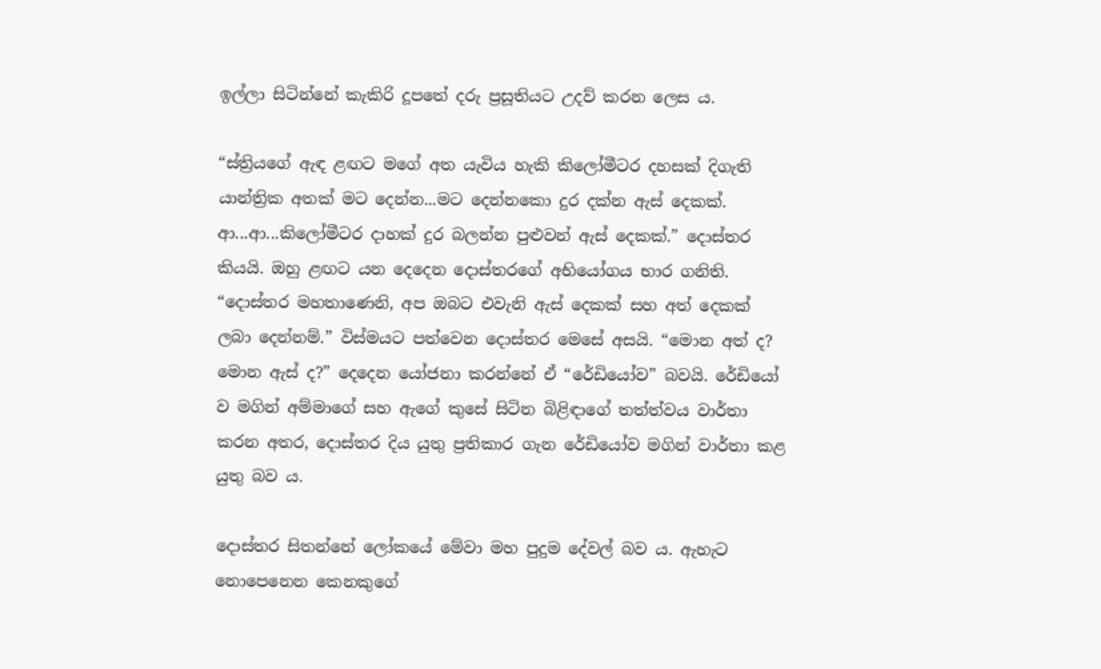ඉල්ලා සිටින්නේ කැකිරි දූපතේ දරු ප්‍රසූතියට උදව් කරන ලෙස ය.

“ස්ත්‍රියගේ ඇඳ ළඟට මගේ අත යැවිය හැකි කිලෝමීටර දහසක් දිගැති යාන්ත්‍රික අතක් මට දෙන්න...මට දෙන්නකො දුර දක්න ඇස් දෙකක්. ආ...ආ...කිලෝමීටර දාහක් දුර බලන්න පුළුවන් ඇස් දෙකක්.” දොස්තර කියයි. ඔහු ළඟට යන දෙදෙන දොස්තරගේ අභියෝගය භාර ගනිති. “දොස්තර මහතාණෙනි, අප ඔබට එවැනි ඇස් දෙකක් සහ අත් දෙකක් ලබා දෙන්නම්.” විස්මයට පත්වෙන දොස්තර මෙසේ අසයි. “මොන අත් ද? මොන ඇස් ද?” දෙදෙන යෝජනා කරන්නේ ඒ “රේඩියෝව” බවයි. රේඩියෝ ව මගින් අම්මාගේ සහ ඇගේ කුසේ සිටින බිළිඳාගේ තත්ත්වය වාර්තා කරන අතර, දොස්තර දිය යුතු ප්‍රතිකාර ගැන රේඩියෝව මගින් වාර්තා කළ යුතු බව ය.

දොස්තර සිතන්නේ ලෝකයේ මේවා මහ පුදුම දේවල් බව ය. ඇහැට නොපෙනෙන කෙනකුගේ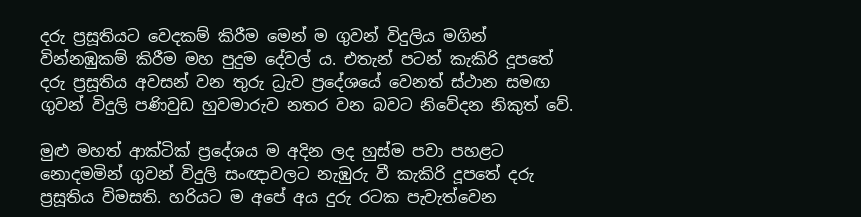දරු ප්‍රසූතියට වෙදකම් කිරීම මෙන් ම ගුවන් විදුලිය මගින් වින්නඹුකම් කිරීම මහ පුදුම දේවල් ය. එතැන් පටන් කැකිරි දූපතේ දරු ප්‍රසූතිය අවසන් වන තුරු ධ්‍රැව ප්‍රදේශයේ වෙනත් ස්ථාන සමඟ ගුවන් විදුලි පණිවුඩ හුවමාරුව නතර වන බවට නිවේදන නිකුත් වේ.

මුළු මහත් ආක්ටික් ප්‍රදේශය ම අදින ලද හුස්ම පවා පහළට නොදමමින් ගුවන් විදුලි සංඥාවලට නැඹුරු වී කැකිරි දූපතේ දරු ප්‍රසූතිය විමසති. හරියට ම අපේ අය දුරු රටක පැවැත්වෙන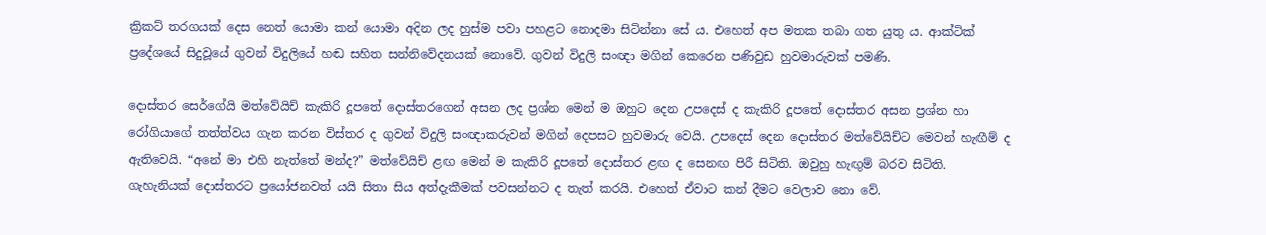ක්‍රිකට් තරගයක් දෙස නෙත් යොමා කන් යොමා අදින ලද හුස්ම පවා පහළට නොදමා සිටින්නා සේ ය. එහෙත් අප මතක තබා ගත යුතු ය. ආක්ටික් ප්‍රදේශයේ සිදුවූයේ ගුවන් විදුලියේ හඬ සහිත සන්නිවේදනයක් නොවේ. ගුවන් විදුලි සංඥා මගින් කෙරෙන පණිවුඩ හුවමාරුවක් පමණි.

දොස්තර සෙර්ගේයි මත්වේයිච් කැකිරි දූපතේ දොස්තරගෙන් අසන ලද ප්‍රශ්න මෙන් ම ඔහුට දෙන උපදෙස් ද කැකිරි දූපතේ දොස්තර අසන ප්‍රශ්න හා රෝගියාගේ තත්ත්වය ගැන කරන විස්තර ද ගුවන් විදුලි සංඥාකරුවන් මගින් දෙපසට හුවමාරු වෙයි. උපදෙස් දෙන දොස්තර මත්වේයිච්ට මෙවන් හැඟීම් ද ඇතිවෙයි. “අනේ මා එහි නැත්තේ මන්ද?” මත්වේයිච් ළඟ මෙන් ම කැකිරි දූපතේ දොස්තර ළඟ ද සෙනඟ පිරී සිටිති. ඔවුහු හැඟුම් බරව සිටිති. ගැහැනියක් දොස්තරට ප්‍රයෝජනවත් ‍යයි සිතා සිය අත්දැකීමක් පවසන්නට ද තැත් කරයි. එහෙත් ඒවාට කන් දීමට වෙලාව නො වේ.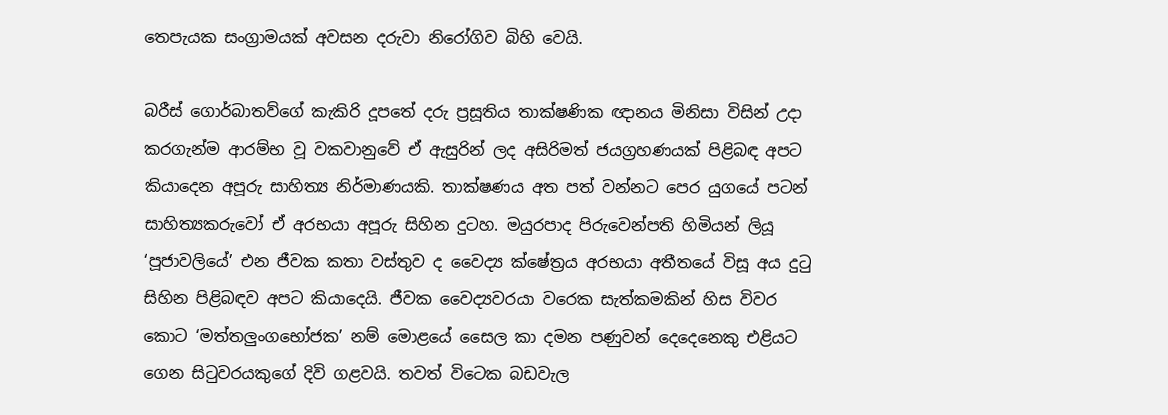තෙපැයක සංග්‍රාමයක් අවසන දරුවා නිරෝගිව බිහි වෙයි.

බරීස් ගොර්බාතව්ගේ කැකිරි දූපතේ දරු ප්‍රසූතිය තාක්ෂණික ඥානය මිනිසා විසින් උදා කරගැන්ම ආරම්භ වූ වකවානුවේ ඒ ඇසුරින් ලද අසිරිමත් ජයග්‍රහණයක් පිළිබඳ අපට කියාදෙන අපූරු සාහිත්‍ය නිර්මාණයකි. තාක්ෂණය අත පත් වන්නට පෙර යුගයේ පටන් සාහිත්‍යකරුවෝ ඒ අරභයා අපූරු සිහින දුටහ. මයුරපාද පිරුවෙන්පති හිමියන් ලියූ ‘පූජාවලි‍යේ’ එන ජීවක කතා වස්තුව ද වෛද්‍ය ක්ෂේත්‍රය අරභයා අතීතයේ විසූ අය දුටු සිහින පිළිබඳව අපට කියාදෙයි. ජීවක වෛද්‍යවරයා වරෙක සැත්කමකින් හිස විවර කොට ‘මත්තලුංගභෝජක’ නම් මොළයේ සෛල කා දමන පණුවන් දෙදෙනෙකු එළියට ගෙන සිටුවරයකුගේ දිවි ගළවයි. තවත් විටෙක බඩවැල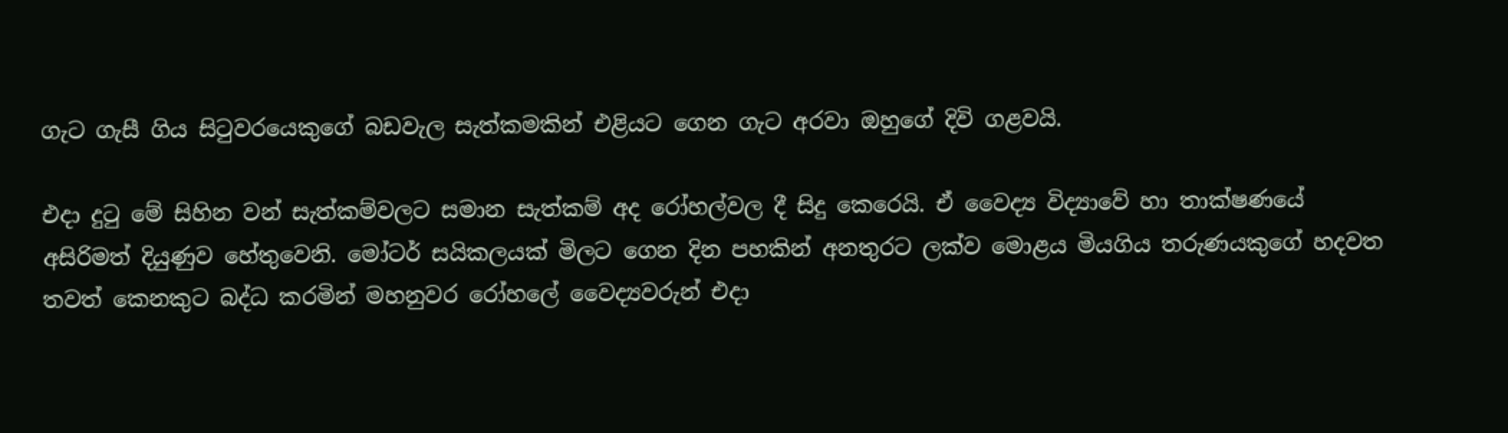ගැට ගැසී ගිය සිටුවරයෙකුගේ බඩවැල සැත්කමකින් එළියට ගෙන ගැට අරවා ඔහුගේ දිවි ගළවයි.

එදා දුටු මේ සිහින වන් සැත්කම්වලට සමාන සැත්කම් අද රෝහල්වල දී සිදු කෙරෙයි. ඒ වෛද්‍ය විද්‍යාවේ හා තාක්ෂණයේ අසිරිමත් දියුණුව හේතුවෙනි. මෝටර් සයිකලයක් මිලට ගෙන දින පහකින් අනතුරට ලක්ව මොළය මියගිය තරුණයකුගේ හදවත තවත් කෙනකුට බද්ධ කරමින් මහනුවර රෝහලේ වෛද්‍යවරුන් එදා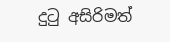දුටු අසිරිමත්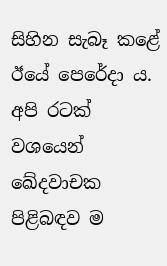සිහින සැබෑ කළේ ඊයේ පෙරේදා ය. අපි රටක් වශයෙන් ඛේදවාචක පිළිබඳව ම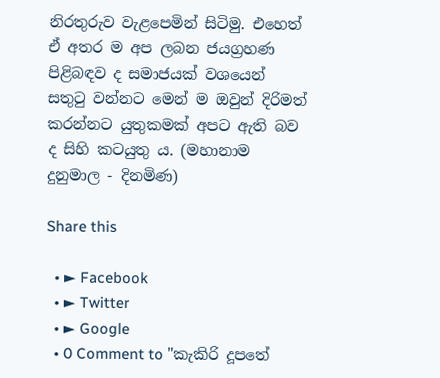නිරතුරුව වැළපෙමින් සිටිමු. එහෙත් ඒ අතර ම අප ලබන ජයග්‍රහණ පිළිබඳව ද සමාජයක් වශයෙන් සතුටු වන්නට මෙන් ම ඔවුන් දිරිමත් කරන්නට යුතුකමක් අපට ඇති බව ද සිහි කටයුතු ය. (මහානාම දුනුමාල - දිනමිණ)

Share this

  • ► Facebook
  • ► Twitter
  • ► Google
  • 0 Comment to "කැකිරි දූපතේ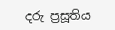දරු ප්‍රසූතිය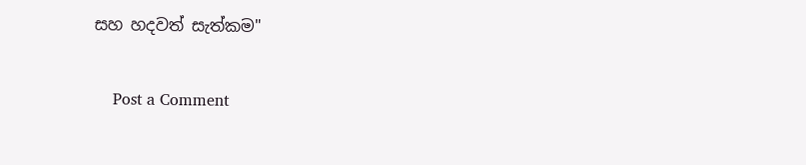සහ හදවත් සැත්කම"

    Post a Comment